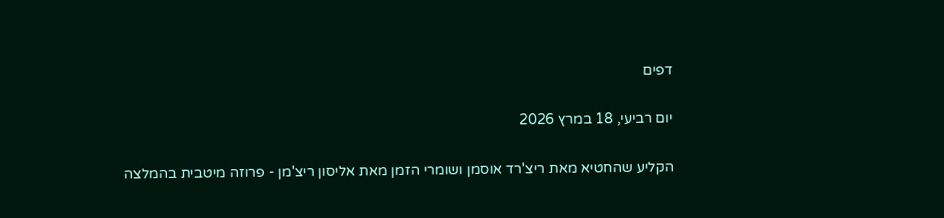דפים

יום רביעי, 18 במרץ 2026

הקליע שהחטיא מאת ריצ'רד אוסמן ושומרי הזמן מאת אליסון ריצ'מן - פרוזה מיטבית בהמלצה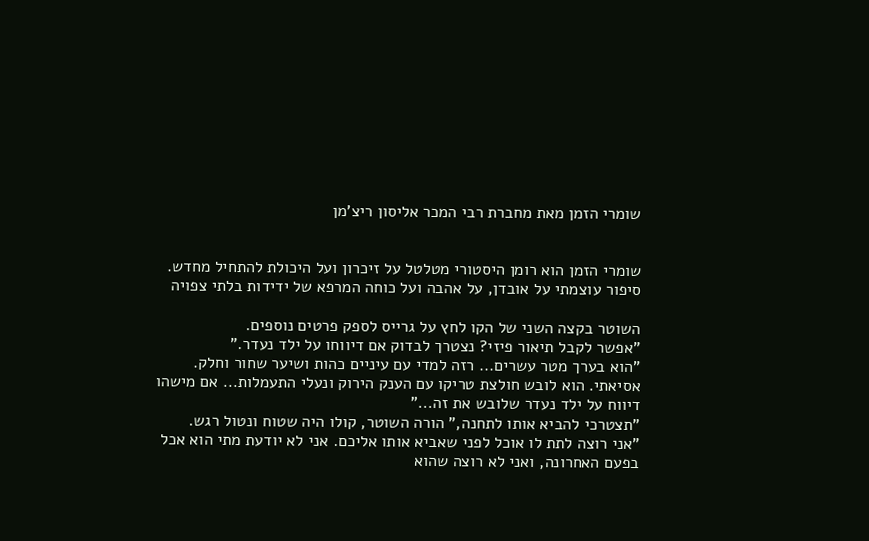שומרי הזמן מאת מחברת רבי המכר אליסון ריצ'מן


שומרי הזמן הוא רומן היסטורי מטלטל על זיכרון ועל היכולת להתחיל מחדש.
סיפור עוצמתי על אובדן, על אהבה ועל כוחה המרפא של ידידות בלתי צפויה

השוטר בקצה השני של הקו לחץ על גרייס לספק פרטים נוספים.
"אפשר לקבל תיאור פיזי? נצטרך לבדוק אם דיווחו על ילד נעדר."
"הוא בערך מטר עשרים... רזה למדי עם עיניים כהות ושיער שחור וחלק. אסיאתי. הוא לובש חולצת טריקו עם הענק הירוק ונעלי התעמלות... אם מישהו דיווח על ילד נעדר שלובש את זה..."
"תצטרכי להביא אותו לתחנה," הורה השוטר, קולו היה שטוח ונטול רגש.
"אני רוצה לתת לו אוכל לפני שאביא אותו אליכם. אני לא יודעת מתי הוא אכל בפעם האחרונה, ואני לא רוצה שהוא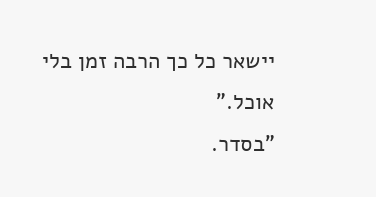יישאר כל כך הרבה זמן בלי אוכל."
"בסדר.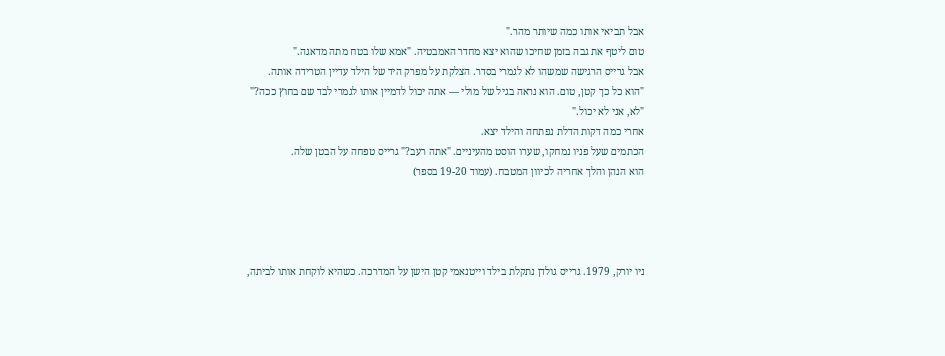אבל תביאי אותו כמה שיותר מהר."
טום ליטף את גבה בזמן שחיכו שהוא יצא מחדר האמבטיה. "אמא שלו בטח מתה מדאגה."
אבל גרייס הרגישה שמשהו לא לגמרי בסדר. הצלקת על מפרק היד של הילד עדיין הטרידה אותה.
"הוא כל כך קטן, טום. הוא נראה בגיל של מולי — אתה יכול לדמיין אותו לגמרי לבד שם בחוץ ככה?"
"לא, אני לא יכול."
אחרי כמה דקות הדלת נפתחה והילד יצא.
הכתמים שעל פניו נמחקו, שערו הוסט מהעיניים. "אתה רעב?" גרייס טפחה על הבטן שלה.
הוא הנהן והלך אחריה לכיוון המטבח. (עמוד 19-20 בספר)




ניו יורק, 1979. גרייס גולדן נתקלת בילד וייטנאמי קטן הישן על המדרכה. כשהיא לוקחת אותו לביתה,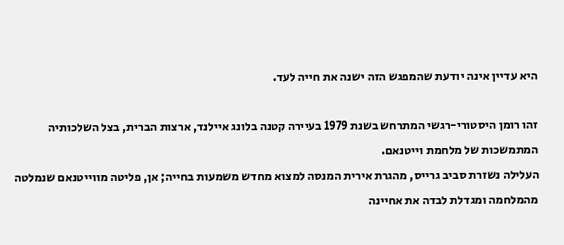היא עדיין אינה יודעת שהמפגש הזה ישנה את חייה לעד.

זהו רומן היסטורי-רגשי המתרחש בשנת 1979 בעיירה קטנה בלונג איילנד, ארצות הברית, בצל השלכותיה המתמשכות של מלחמת וייטנאם.
העלילה נשזרת סביב גרייס, מהגרת אירית המנסה למצוא מחדש משמעות בחייה; אן, פליטה מווייטנאם שנמלטה מהמלחמה ומגדלת לבדה את אחיינה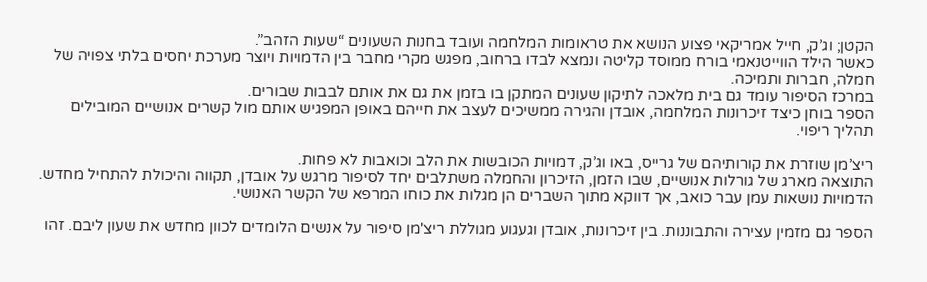הקטן; וג’ק, חייל אמריקאי פצוע הנושא את טראומות המלחמה ועובד בחנות השעונים “שעות הזהב”.
כאשר הילד הווייטנאמי בורח ממוסד קליטה ונמצא לבדו ברחוב, מפגש מקרי מחבר בין הדמויות ויוצר מערכת יחסים בלתי צפויה של חמלה, חברות ותמיכה.
במרכז הסיפור עומד גם בית מלאכה לתיקון שעונים המתקן בו בזמן את גם את אותם לבבות שבורים.
הספר בוחן כיצד זיכרונות המלחמה, אובדן והגירה ממשיכים לעצב את חייהם באופן המפגיש אותם מול קשרים אנושיים המובילים תהליך ריפוי.

ריצ’מן שוזרת את קורותיהם של גרייס, באו וג’ק, דמויות הכובשות את הלב וכואבות לא פחות.
התוצאה מארג של גורלות אנושיים, שבו הזמן, הזיכרון והחמלה משתלבים יחד לסיפור מרגש על אובדן, תקווה והיכולת להתחיל מחדש. הדמויות נושאות עמן עבר כואב, אך דווקא מתוך השברים הן מגלות את כוחו המרפא של הקשר האנושי.

הספר גם מזמין עצירה והתבוננות. בין זיכרונות, אובדן וגעגוע מגוללת ריצ'מן סיפור על אנשים הלומדים לכוון מחדש את שעון ליבם. זהו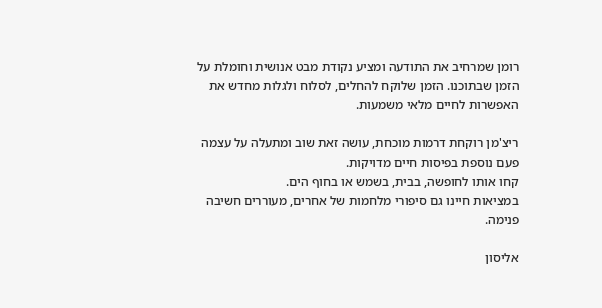רומן שמרחיב את התודעה ומציע נקודת מבט אנושית וחומלת על הזמן שבתוכנו. הזמן שלוקח להחלים, לסלוח ולגלות מחדש את האפשרות לחיים מלאי משמעות.

ריצ'מן רוקחת דרמות מוכחת, עושה זאת שוב ומתעלה על עצמה פעם נוספת בפיסות חיים מדויקות.
קחו אותו לחופשה, בבית, בשמש או בחוף הים.
במציאות חיינו גם סיפורי מלחמות של אחרים, מעוררים חשיבה פנימה.

אליסון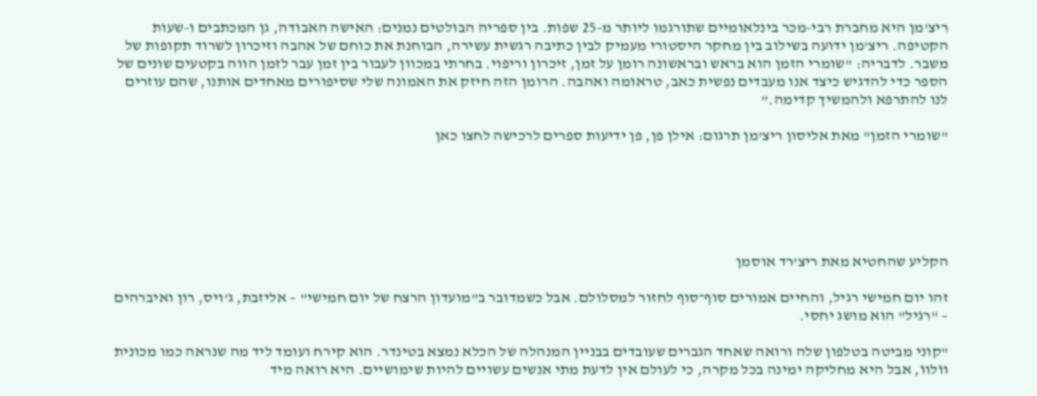ריצ'מן היא מחברת רבי-מכר בינלאומיים שתורגמו ליותר מ-25 שפות. בין ספריה הבולטים נמנים: האישה האבודה, גן המכתבים ו-שעות הקטיפה. ריצ’מן ידועה בשילוב בין מחקר היסטורי מעמיק לבין כתיבה רגשית עשירה, הבוחנת את כוחם של אהבה וזיכרון לשרוד תקופות של משבר. לדבריה: "שומרי הזמן הוא בראש ובראשונה רומן על זמן, זיכרון וריפוי. בחרתי במכוון לעבור בין זמן עבר לזמן הווה בקטעים שונים של הספר כדי להדגיש כיצד אנו מעבדים נפשית כאב, טראומה ואהבה. הרומן הזה חיזק את האמונה שלי שסיפורים מאחדים אותנו, שהם עוזרים לנו להתרפא ולהמשיך קדימה.”

"שומרי הזמן" מאת אליסון ריצ'מן תרגום: אילן פן, פן ידיעות ספרים לרכישה לחצו כאן






הקליע שהחטיא מאת ריצ'רד אוסמן

זהו יום חמישי רגיל, והחיים אמורים סוף־סוף לחזור למסלולם. אבל כשמדובר ב"מועדון הרצח של יום חמישי" – אליזבת, ג'ויס, רון ואיברהים – "רגיל" הוא מושג יחסי.

"קוני מביטה בטלפון שלה ורואה שאחד הגברים שעובדים בבניין המנהלה של הכלא נמצא בטינדר. הוא קירח ועומד ליד מה שנראה כמו מכונית ווֹלווֹ, אבל היא מחליקה ימינה בכל מקרה, כי לעולם אין לדעת מתי אנשים עשויים להיות שימושיים. היא רואה מיד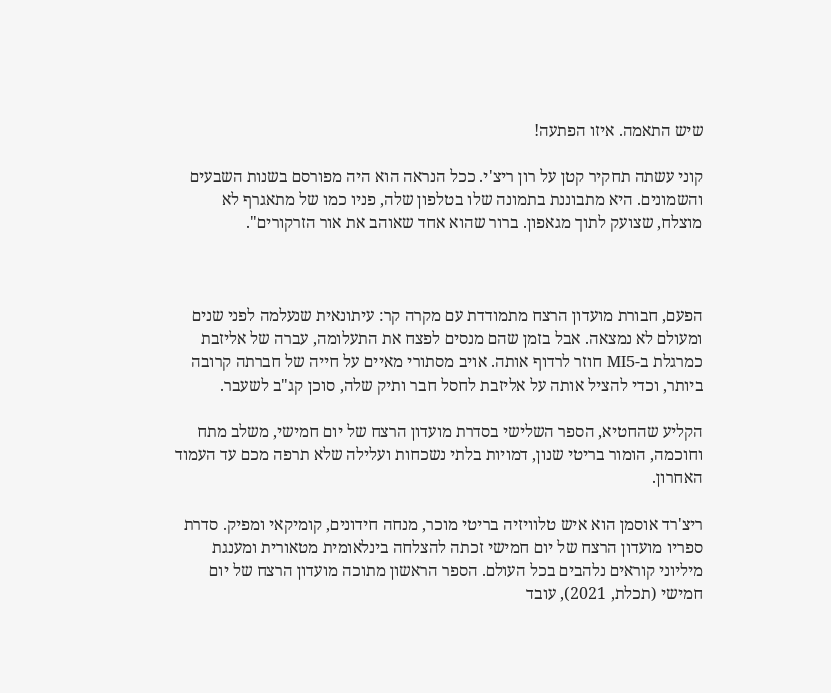שיש התאמה. איזו הפתעה!

קוני עשתה תחקיר קטן על רון ריצ'י. ככל הנראה הוא היה מפורסם בשנות השבעים והשמונים. היא מתבוננת בתמונה שלו בטלפון שלה, פניו כמו של מתאגרף לא מוצלח, שצועק לתוך מגאפון. ברור שהוא אחד שאוהב את אור הזרקורים".



הפעם, חבורת מועדון הרצח מתמודדת עם מקרה קר: עיתונאית שנעלמה לפני שנים ומעולם לא נמצאה. אבל בזמן שהם מנסים לפצח את התעלומה, עברה של אליזבת כמרגלת ב-MI5 חוזר לרדוף אותה. אויב מסתורי מאיים על חייה של חברתה קרובה ביותר, וכדי להציל אותה על אליזבת לחסל חבר ותיק שלה, סוכן קג"ב לשעבר.

הקליע שהחטיא, הספר השלישי בסדרת מועדון הרצח של יום חמישי, משלב מתח וחוכמה, הומור בריטי שנון, דמויות בלתי נשכחות ועלילה שלא תרפה מכם עד העמוד האחרון.

ריצ'רד אוסמן הוא איש טלוויזיה בריטי מוכר, מנחה חידונים, קומיקאי ומפיק. סדרת ספריו מועדון הרצח של יום חמישי זכתה להצלחה בינלאומית מטאורית ומענגת מיליוני קוראים נלהבים בכל העולם. הספר הראשון מתוכה מועדון הרצח של יום חמישי (תכלת, 2021), עובד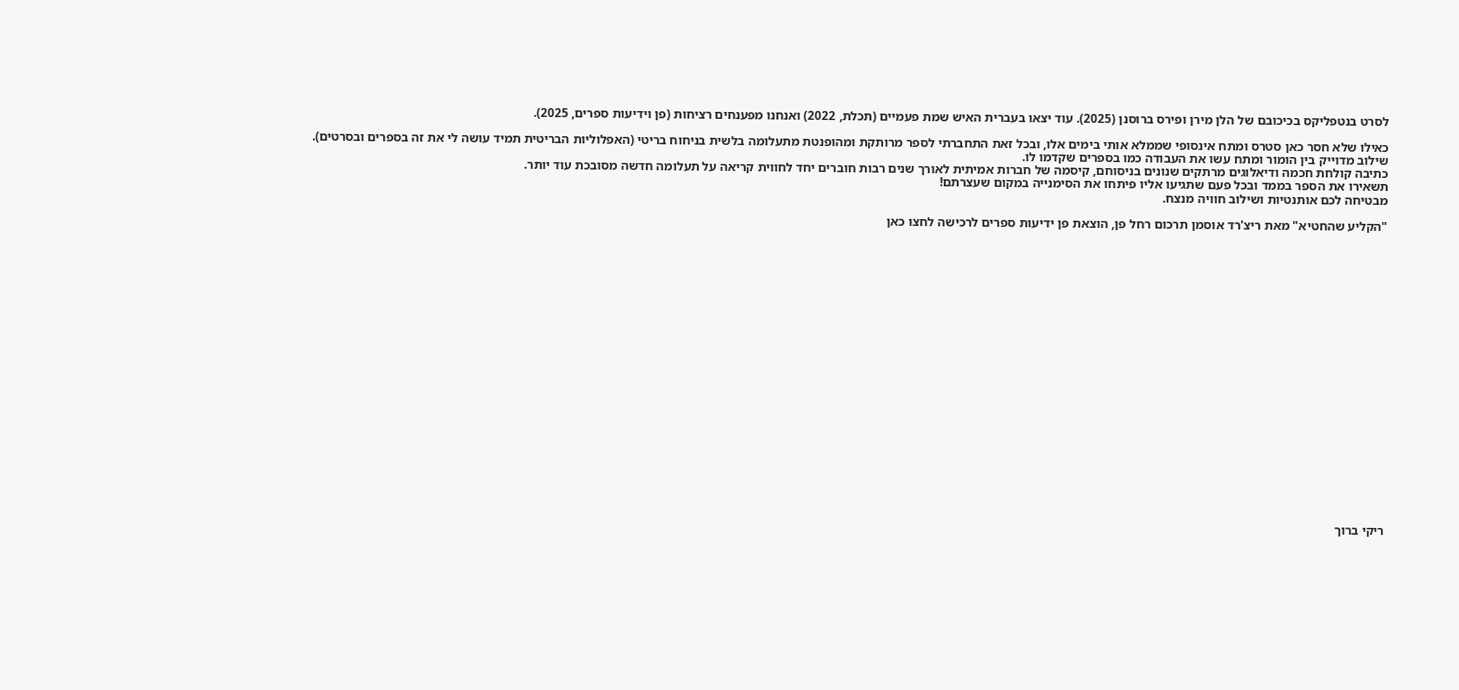לסרט בנטפליקס בכיכובם של הלן מירן ופירס ברוסנן (2025). עוד יצאו בעברית האיש שמת פעמיים (תכלת, 2022) ואנחנו מפענחים רציחות (פן וידיעות ספרים, 2025).

כאילו שלא חסר כאן סטרס ומתח אינסופי שממלא אותי בימים אלו, ובכל זאת התחברתי לספר מרותקת ומהופנטת מתעלומה בלשית בניחוח בריטי (האפלוליות הבריטית תמיד עושה לי את זה בספרים ובסרטים).
שילוב מדוייק בין הומור ומתח עשו את העבודה כמו בספרים שקדמו לו.
כתיבה קולחת חכמה ודיאלוגים מרתקים שנונים בניסוחם, קיסמה של חברות אמיתית לאורך שנים רבות חוברים יחד לחווית קריאה על תעלומה חדשה מסובכת עוד יותר.
תשאירו את הספר בממד ובכל פעם שתגיעו אליו פיתחו את הסימנייה במקום שעצרתם!
מבטיחה לכם אותנטיות ושילוב חוויה מנצח.

"הקליע שהחטיא" מאת ריצ'רד אוסמן תרכום רחל פן, הוצאת פן ידיעות ספרים לרכישה לחצו כאן






















ריקי ברוך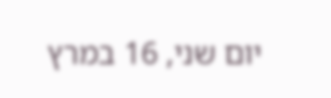יום שני, 16 במרץ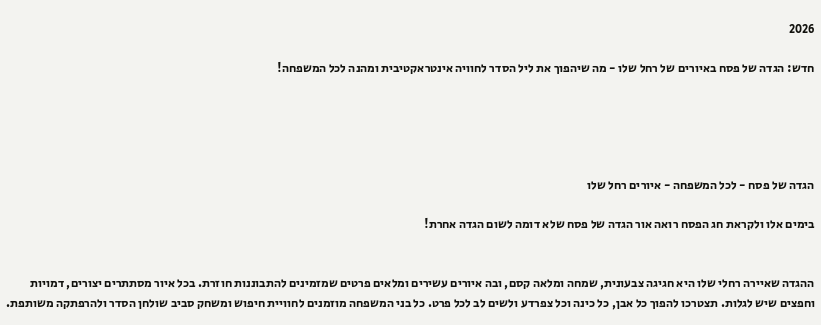2026

חדש: הגדה של פסח באיורים של רחל שלו - מה שיהפוך את ליל הסדר לחוויה אינטראקטיבית ומהנה לכל המשפחה!





הגדה של פסח - לכל המשפחה - איורים רחל שלו

בימים אלו ולקראת חג הפסח רואה אור הגדה של פסח שלא דומה לשום הגדה אחרת!


ההגדה שאיירה רחלי שלו היא חגיגה צבעונית, שמחה ומלאה קסם, ובה איורים עשירים ומלאים פרטים שמזמינים להתבוננות חוזרת. בכל איור מסתתרים יצורים, דמויות וחפצים שיש לגלות. תצטרכו להפוך כל אבן, כל כינה וכל צפרדע ולשים לב לכל פרט. כל בני המשפחה מוזמנים לחוויית חיפוש ומשחק סביב שולחן הסדר ולהרפתקה משותפת.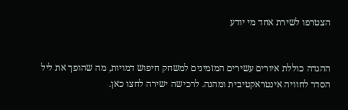הצטרפו לשירת אחד מי יודע


ההגדה כוללת איורים עשירים המזמינים למשחק חיפוש דמויות, מה שהופך את ליל הסדר לחוויה אינטראקטיבית ומהנה. לרכישה ישירה לחצו כאן.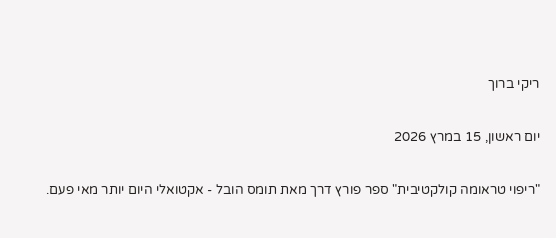ריקי ברוך

יום ראשון, 15 במרץ 2026

"ריפוי טראומה קולקטיבית" ספר פורץ דרך מאת תומס הובל - אקטואלי היום יותר מאי פעם.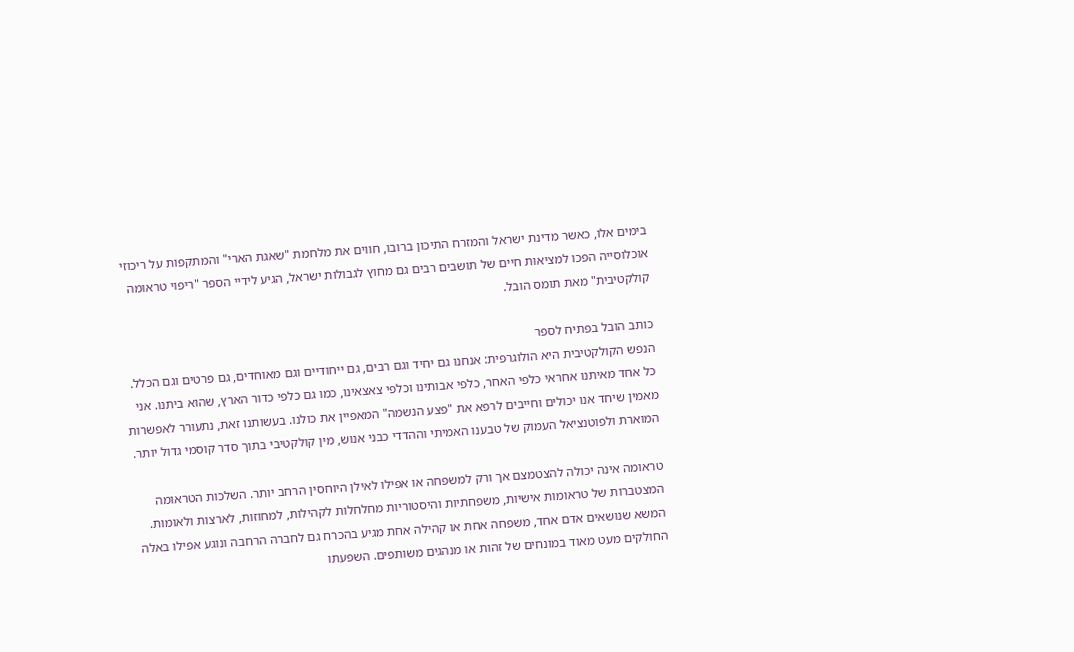בימים אלו, כאשר מדינת ישראל והמזרח התיכון ברובו, חווים את מלחמת "שאגת הארי" והמתקפות על ריכוזי אוכלוסייה הפכו למציאות חיים של תושבים רבים גם מחוץ לגבולות ישראל, הגיע לידיי הספר "ריפוי טראומה קולקטיבית" מאת תומס הובל.

כותב הובל בפתיח לספר
הנפש הקולקטיבית היא הולוגרפית: אנחנו גם יחיד וגם רבים, גם ייחודיים וגם מאוחדים, גם פרטים וגם הכלל. כל אחד מאיתנו אחראי כלפי האחר, כלפי אבותינו וכלפי צאצאינו, כמו גם כלפי כדור הארץ, שהוא ביתנו. אני מאמין שיחד אנו יכולים וחייבים לרפא את "פצע הנשמה" המאפיין את כולנו. בעשותנו זאת, נתעורר לאפשרות המוארת ולפוטנציאל העמוק של טבענו האמיתי וההדדי כבני אנוש, מין קולקטיבי בתוך סדר קוסמי גדול יותר.

טראומה אינה יכולה להצטמצם אך ורק למשפחה או אפילו לאילן היוחסין הרחב יותר. השלכות הטראומה המצטברות של טראומות אישיות, משפחתיות והיסטוריות מחלחלות לקהילות, למחוזות, לארצות ולאומות. המשא שנושאים אדם אחד, משפחה אחת או קהילה אחת מגיע בהכרח גם לחברה הרחבה ונוגע אפילו באלה החולקים מעט מאוד במונחים של זהות או מנהגים משותפים. השפעתו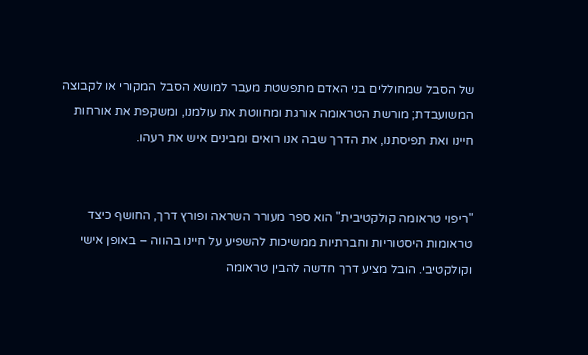של הסבל שמחוללים בני האדם מתפשטת מעבר למושא הסבל המקורי או לקבוצה המשועבדת; מורשת הטראומה אורגת ומחווטת את עולמנו, ומשקפת את אורחות חיינו ואת תפיסתנו, את הדרך שבה אנו רואים ומבינים איש את רעהו.


"ריפוי טראומה קולקטיבית" הוא ספר מעורר השראה ופורץ דרך, החושף כיצד טראומות היסטוריות וחברתיות ממשיכות להשפיע על חיינו בהווה – באופן אישי וקולקטיבי. הובל מציע דרך חדשה להבין טראומה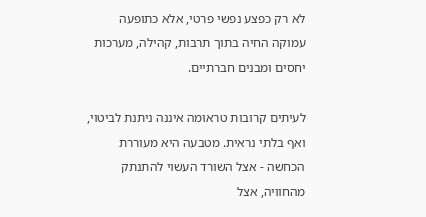לא רק כפצע נפשי פרטי, אלא כתופעה עמוקה החיה בתוך תרבות, קהילה, מערכות יחסים ומבנים חברתיים.

לעיתים קרובות טראומה איננה ניתנת לביטוי, ואף בלתי נראית. מטבעה היא מעוררת הכחשה - אצל השורד העשוי להתנתק מהחוויה, אצל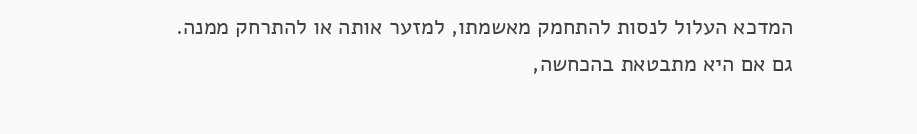המדכא העלול לנסות להתחמק מאשמתו, למזער אותה או להתרחק ממנה.
גם אם היא מתבטאת בהכחשה,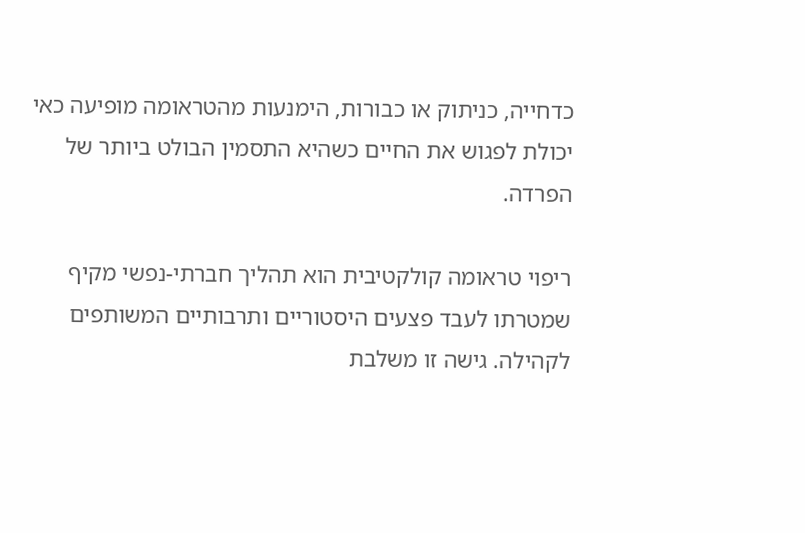כדחייה, כניתוק או כבורות, הימנעות מהטראומה מופיעה כאי יכולת לפגוש את החיים כשהיא התסמין הבולט ביותר של הפרדה.

ריפוי טראומה קולקטיבית הוא תהליך חברתי-נפשי מקיף שמטרתו לעבד פצעים היסטוריים ותרבותיים המשותפים לקהילה. גישה זו משלבת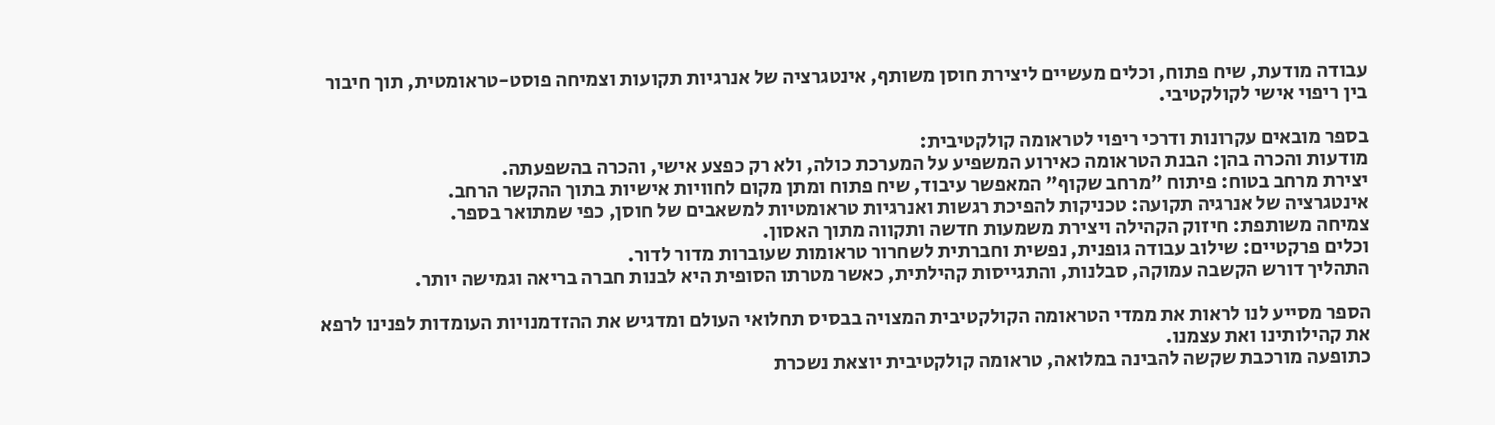עבודה מודעת, שיח פתוח, וכלים מעשיים ליצירת חוסן משותף, אינטגרציה של אנרגיות תקועות וצמיחה פוסט-טראומטית, תוך חיבור בין ריפוי אישי לקולקטיבי.

בספר מובאים עקרונות ודרכי ריפוי לטראומה קולקטיבית:
מודעות והכרה בהן: הבנת הטראומה כאירוע המשפיע על המערכת כולה, ולא רק כפצע אישי, והכרה בהשפעתה.
יצירת מרחב בטוח: פיתוח "מרחב שקוף" המאפשר עיבוד, שיח פתוח ומתן מקום לחוויות אישיות בתוך ההקשר הרחב.
אינטגרציה של אנרגיה תקועה: טכניקות להפיכת רגשות ואנרגיות טראומטיות למשאבים של חוסן, כפי שמתואר בספר.
צמיחה משותפת: חיזוק הקהילה ויצירת משמעות חדשה ותקווה מתוך האסון.
וכלים פרקטיים: שילוב עבודה גופנית, נפשית וחברתית לשחרור טראומות שעוברות מדור לדור.
התהליך דורש הקשבה עמוקה, סבלנות, והתגייסות קהילתית, כאשר מטרתו הסופית היא לבנות חברה בריאה וגמישה יותר.

הספר מסייע לנו לראות את ממדי הטראומה הקולקטיבית המצויה בבסיס תחלואי העולם ומדגיש את ההזדמנויות העומדות לפנינו לרפא את קהילותינו ואת עצמנו.
כתופעה מורכבת שקשה להבינה במלואה, טראומה קולקטיבית יוצאת נשכרת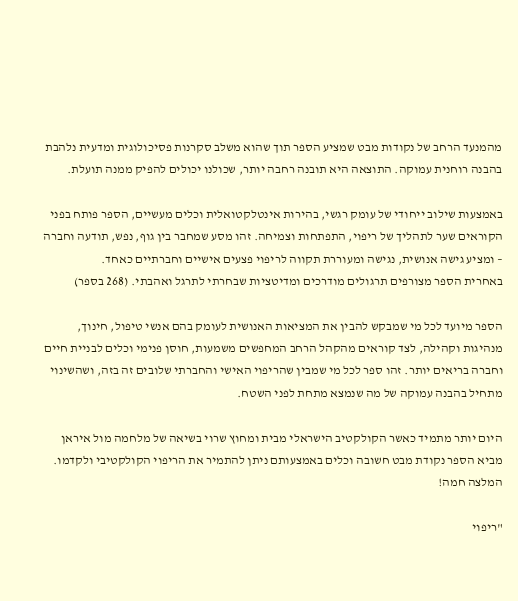מהמנעד הרחב של נקודות מבט שמציע הספר תוך שהוא משלב סקרנות פסיכולוגית ומדעית נלהבת בהבנה רוחנית עמוקה. התוצאה היא תובנה רחבה יותר, שכולנו יכולים להפיק ממנה תועלת.

באמצעות שילוב ייחודי של עומק רגשי, בהירות אינטלקטואלית וכלים מעשיים, הספר פותח בפני הקוראים שער לתהליך של ריפוי, התפתחות וצמיחה. זהו מסע שמחבר בין גוף, נפש, תודעה וחברה – ומציע גישה אנושית, נגישה ומעוררת תקווה לריפוי פצעים אישיים וחברתיים כאחד.
באחרית הספר מצורפים תרגולים מודרכים ומדיטציות שבחרתי לתרגל ואהבתי. (268 בספר)

הספר מיועד לכל מי שמבקש להבין את המציאות האנושית לעומק בהם אנשי טיפול, חינוך, מנהיגות וקהילה, לצד קוראים מהקהל הרחב המחפשים משמעות, חוסן פנימי וכלים לבניית חיים וחברה בריאים יותר. זהו ספר לכל מי שמבין שהריפוי האישי והחברתי שלובים זה בזה, ושהשינוי מתחיל בהבנה עמוקה של מה שנמצא מתחת לפני השטח.

היום יותר מתמיד כאשר הקולקטיב הישראלי מבית ומחוץ שרוי בשיאה של מלחמה מול איראן מביא הספר נקודת מבט חשובה וכלים באמצעותם ניתן להתמיר את הריפוי הקולקטיבי ולקדמו.
המלצה חמה!

"ריפוי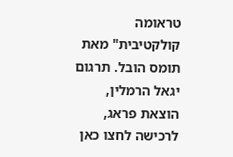טראומה קולקטיבית" מאת תומס הובל. תרגום יגאל הרמלין, הוצאת פראג, לרכישה לחצו כאן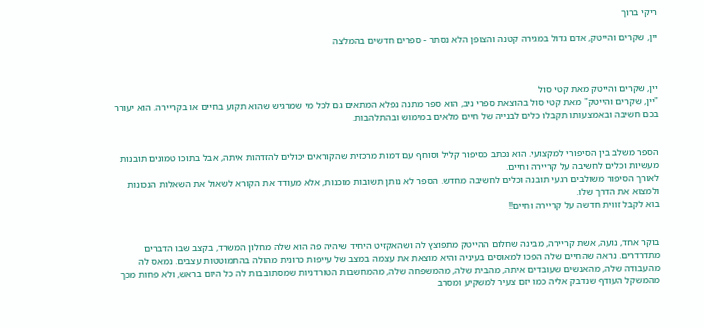ריקי ברוך

יין, שקרים והייטק, אדם גדול במגירה קטנה והצופן הלא נסתר - ספרים חדשים בהמלצה



יין, שקרים והייטק מאת קטי סול
"יין, שקרים והייטק" מאת קטי סול בהוצאת ספרי ניב, הוא ספר מתנה נפלא המתאים גם לכל מי שמרגיש שהוא תקוע בחיים או בקריירה. הוא יעורר בכם חשיבה ובאמצעותו תקבלו כלים לבנייה של חיים מלאים במימוש ובהתלהבות.


הספר משלב בין הסיפורי למקצועי. הוא נכתב כסיפור קליל וסוחף עם דמות מרכזית שהקוראים יכולים להזדהות איתה, אבל בתוכו טמונים תובנות מעשיות וכלים לחשיבה על קריירה וחיים.
לאורך הסיפור משולבים רגעי תובנה וכלים לחשיבה מחדש. הספר לא נותן תשובות מוכנות, אלא מעודד את הקורא לשאול את השאלות הנכונות ולמצוא את הדרך שלו.
בוא לקבל זווית חדשה על קריירה וחיים!!


בוקר אחד, נועה, אשת קריירה, מבינה שחלום ההייטק מתפוצץ לה ושהאקזיט היחיד שיהיה פה הוא שלה מחלון המשרד, בקצב שבו הדברים מתדרדרים. נראה שהחיים שלה הפכו למאוסים בעיניה והיא מוצאת את עצמה במצב של עייפות כרונית מהולה בהתמוטטות עצבים. נמאס לה מהעבודה שלה, מהאנשים שעובדים איתה, מהבית שלה, מהמשפחה שלה, מהמחשבות הטורדניות שמסתובבות לה כל היום בראש, ולא פחות מכך מהמשקל העודף שנדבק אליה כמו יזם צעיר למשקיע ומסרב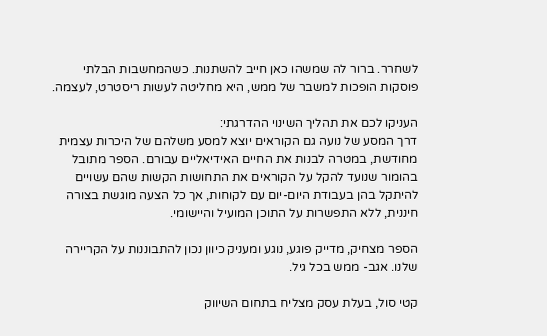לשחרר. ברור לה שמשהו כאן חייב להשתנות. כשהמחשבות הבלתי פוסקות הופכות למשבר של ממש, היא מחליטה לעשות ריסטרט, לעצמה.

העניקו לכם את תהליך השינוי ההדרגתי:
דרך המסע של נועה גם הקוראים יוצא למסע משלהם של היכרות עצמית מחודשת, במטרה לבנות את החיים האידיאליים עבורם. הספר מתובל בהומור שנועד להקל על הקוראים את התחושות הקשות שהם עשויים להיתקל בהן בעבודת היום-יום עם לקוחות, אך כל הצעה מוגשת בצורה חיננית, ללא התפשרות על התוכן המועיל והיישומי.

הספר מצחיק, מדייק פוגע, נוגע ומעניק כיוון נכון להתבוננות על הקריירה שלנו. אגב- ממש בכל גיל.

קטי סול, בעלת עסק מצליח בתחום השיווק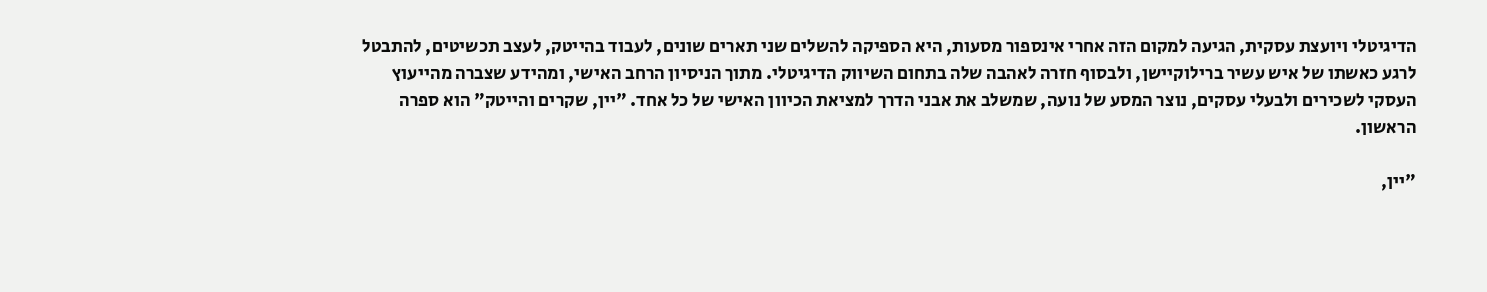הדיגיטלי ויועצת עסקית, הגיעה למקום הזה אחרי אינספור מסעות, היא הספיקה להשלים שני תארים שונים, לעבוד בהייטק, לעצב תכשיטים, להתבטל לרגע כאשתו של איש עשיר ברילוקיישן, ולבסוף חזרה לאהבה שלה בתחום השיווק הדיגיטלי. מתוך הניסיון הרחב האישי, ומהידע שצברה מהייעוץ העסקי לשכירים ולבעלי עסקים, נוצר המסע של נועה, שמשלב את אבני הדרך למציאת הכיוון האישי של כל אחד. "יין, שקרים והייטק" הוא ספרה הראשון.

"יין,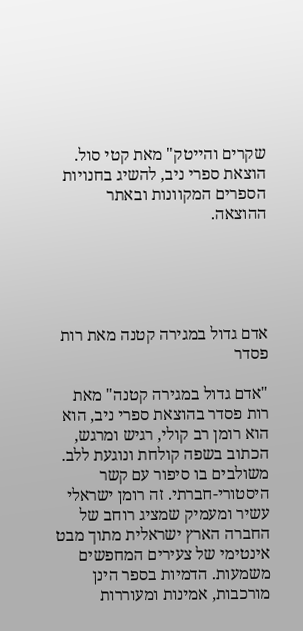שקרים והייטק" מאת קטי סול. הוצאת ספרי ניב, להשיג בחנויות הספרים המקוונות ובאתר ההוצאה.





אדם גדול במגירה קטנה מאת רות פסדר

"אדם גדול במגירה קטנה" מאת רות פסדר בהוצאת ספרי ניב, הוא הוא רומן רב קולי, רגיש ומרגש, הכתוב בשפה קולחת ונוגעת ללב.
משולבים בו סיפור עם קשר היסטורי-חברתי. זה רומן ישראלי עשיר ומעמיק שמציג רוחב של החברה הארץ ישראלית מתוך מבט אינטימי של צעירים המחפשים משמעות. הדמיות בספר הינן מורכבות, אמינות ומעוררות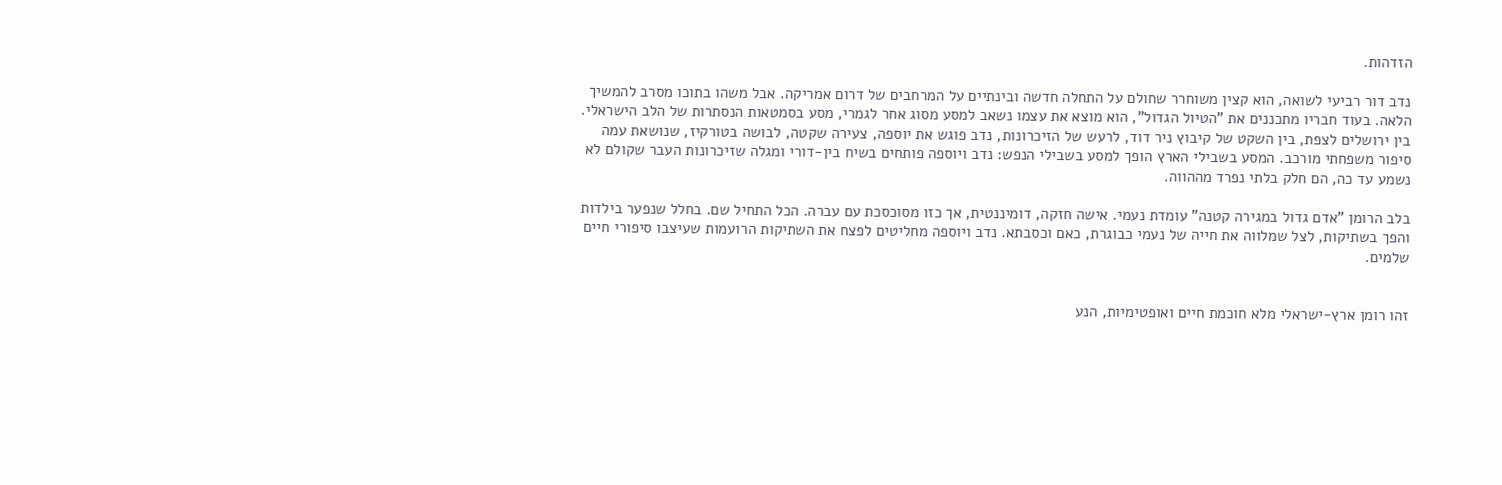הזדהות.

נדב דור רביעי לשואה, הוא קצין משוחרר שחולם על התחלה חדשה ובינתיים על המרחבים של דרום אמריקה. אבל משהו בתוכו מסרב להמשיך הלאה. בעוד חבריו מתכננים את "הטיול הגדול", הוא מוצא את עצמו נשאב למסע מסוג אחר לגמרי, מסע בסמטאות הנסתרות של הלב הישראלי.
בין ירושלים לצפת, בין השקט של קיבוץ ניר דוד, לרעש של הזיכרונות, נדב פוגש את יוספה, צעירה שקטה, לבושה בטורקיז, שנושאת עמה סיפור משפחתי מורכב. המסע בשבילי הארץ הופך למסע בשבילי הנפש: נדב ויוספה פותחים בשיח בין-דורי ומגלה שזיכרונות העבר שקולם לא נשמע עד כה, הם חלק בלתי נפרד מההווה.

בלב הרומן "אדם גדול במגירה קטנה" עומדת נעמי. אישה חזקה, דומיננטית, אך כזו מסוכסכת עם עברה. הכל התחיל שם. בחלל שנפער בילדות והפך בשתיקות, לצל שמלווה את חייה של נעמי כבוגרת, כאם וכסבתא. נדב ויוספה מחליטים לפצח את השתיקות הרועמות שעיצבו סיפורי חיים שלמים.


זהו רומן ארץ-ישראלי מלא חוכמת חיים ואופטימיות, הנע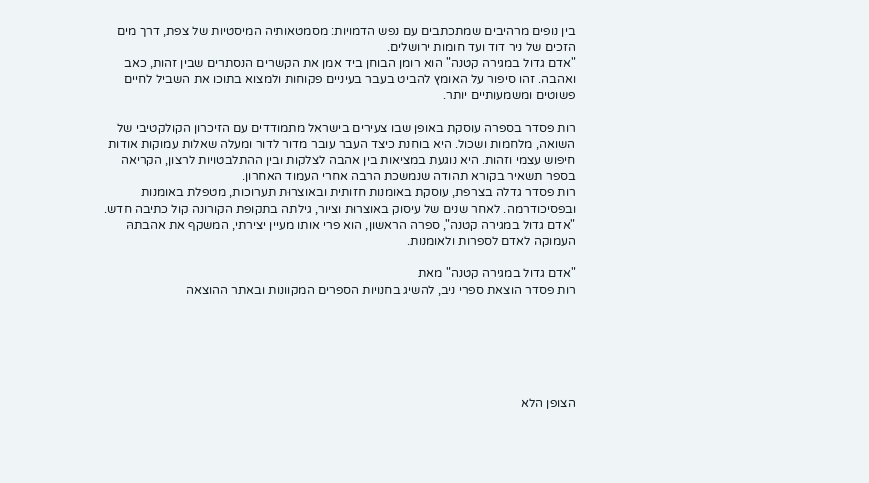בין נופים מרהיבים שמתכתבים עם נפש הדמויות: מסמטאותיה המיסטיות של צפת, דרך מים הזכים של ניר דוד ועד חומות ירושלים.
"אדם גדול במגירה קטנה" הוא רומן הבוחן ביד אמן את הקשרים הנסתרים שבין זהות, כאב ואהבה. זהו סיפור על האומץ להביט בעבר בעיניים פקוחות ולמצוא בתוכו את השביל לחיים פשוטים ומשמעותיים יותר.

רות פסדר בספרה עוסקת באופן שבו צעירים בישראל מתמודדים עם הזיכרון הקולקטיבי של השואה, מלחמות ושכול. היא בוחנת כיצד העבר עובר מדור לדור ומעלה שאלות עמוקות אודות חיפוש עצמי וזהות. היא נוגעת במציאות בין אהבה לצלקות ובין ההתלבטויות לרצון, הקריאה בספר תשאיר בקורא תהודה שנמשכת הרבה אחרי העמוד האחרון.
רות פסדר גדלה בצרפת, עוסקת באומנות חזותית ובאוצרוּת תערוכות, מטפלת באומנות ובפסיכודרמה. לאחר שנים של עיסוק באוצרוּת וציור, גילתה בתקופת הקורונה קול כתיבה חדש. "אדם גדול במגירה קטנה", ספרה הראשון, הוא פרי אותו מעיין יצירתי, המשקף את אהבתהּ העמוקה לאדם לספרות ולאומנות.

"אדם גדול במגירה קטנה" מאת
רות פסדר הוצאת ספרי ניב, להשיג בחנויות הספרים המקוונות ובאתר ההוצאה






הצופן הלא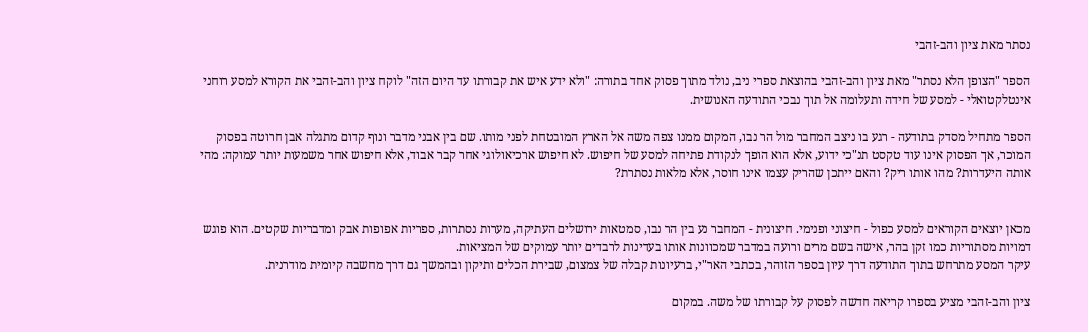נסתר מאת ציון והב-זהבי

הספר "הצופן הלא נסתר" מאת ציון והב-זהבי בהוצאת ספרי ניב, נולד מתוך פסוק אחד בתורה: "ולא ידע איש את קבורתו עד היום הזה" לוקח ציון והב-זהבי את הקורא למסע רוחני אינטלקטואלי - למסע של חידה ותעלומה אל תוך נבכי התודעה האנושית.

הספר מתחיל מסדק בתודעה - רגע בו ניצב המחבר מול הר נבו, המקום ממנו צפה משה אל הארץ המובטחת לפני מותו. שם בין אבני מדבר ונוף קדום מתגלה אבן חרוטה בפסוק המוכר, אך הפסוק אינו עוד טקסט תנ"כי ידוע, אלא הוא הופך לנקודת פתיחה למסע של חיפוש. לא חיפוש ארכיאולוגי אחר קבר אבוד, אלא חיפוש אחר משמעות יותר עמוקה: מהי אותה היעדרות? מהו אותו ריק? והאם ייתכן שהריק עצמו אינו חוסר, אלא מלאות נסתרת?


מכאן יוצאים הקוראים למסע כפול - חיצוני ופנימי. חיצונית - המחבר נע בין הר נבו, סמטאות ירושלים העתיקה, מערות נסתרות, ספריות אפופות אבק ומדבריות שקטים. הוא פוגש דמויות מסתוריות כמו זקן בהר, אישה בשם מרים ורועה במדבר שמכוונות אותו בעדינות לרבדים יותר עמוקים של המציאות.
עיקר המסע מתרחש בתוך התודעה דרך עיון בספר הזוהר, בכתבי האר"י, ברעיונות קבלה של צמצום, שבירת הכלים ותיקון ובהמשך גם דרך מחשבה קיומית מודרנית.

ציון והב-זהבי מציע בספרו קריאה חדשה לפסוק על קבורתו של משה. במקום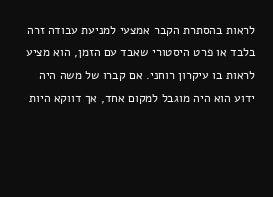לראות בהסתרת הקבר אמצעי למניעת עבודה זרה בלבד או פרט היסטורי שאבד עם הזמן, הוא מציע לראות בו עיקרון רוחני. אם קברו של משה היה ידוע הוא היה מוגבל למקום אחד, אך דווקא היות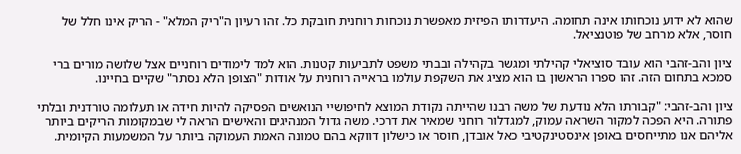שהוא לא ידוע נוכחותו אינה תחומה. היעדרותו הפיזית מאפשרת נוכחות רוחנית חובקת כל. זהו רעיון ה"ריק המלא" - הריק אינו חלל של חוסר, אלא מרחב של פוטנציאל.

ציון והב-זהבי הוא עובד סוציאלי קהילתי ומגשר בקהילה ובבתי משפט לתביעות קטנות. הוא למד לימודים רוחניים אצל שלושה מורים ברי סמכא בתחום הזה. זהו ספרו הראשון בו הוא מציג את השקפת עולמו בראייה רוחנית על אודות "הצופן הלא נסתר" שקיים בחיינו.

ציון והב-זהבי: "קבורתו הלא נודעת של משה רבנו שהייתה נקודת המוצא לחיפושיי הנואשים הפסיקה להיות חידה או תעלומה טורדנית ובלתי פתורה. היא הפכה למקור השראה עמוק, למגדלור רוחני שמאיר את דרכי. משה גדול המנהיגים והאישים הראה לי שבמקומות הריקים ביותר אליהם אנו מתייחסים באופן אינסטינקטיבי כאל אובדן, חוסר או כישלון דווקא בהם טמונה האמת העמוקה ביותר על המשמעות הקיומית.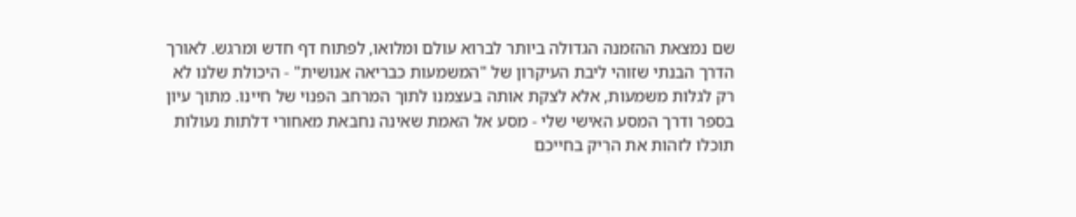שם נמצאת ההזמנה הגדולה ביותר לברוא עולם ומלואו, לפתוח דף חדש ומרגש. לאורך הדרך הבנתי שזוהי ליבת העיקרון של "המשמעות כבריאה אנושית" - היכולת שלנו לא רק לגלות משמעות, אלא לצקת אותה בעצמנו לתוך המרחב הפנוי של חיינו. מתוך עיון בספר ודרך המסע האישי שלי - מסע אל האמת שאינה נחבאת מאחורי דלתות נעולות תוכלו לזהות את הרִיק בחייכם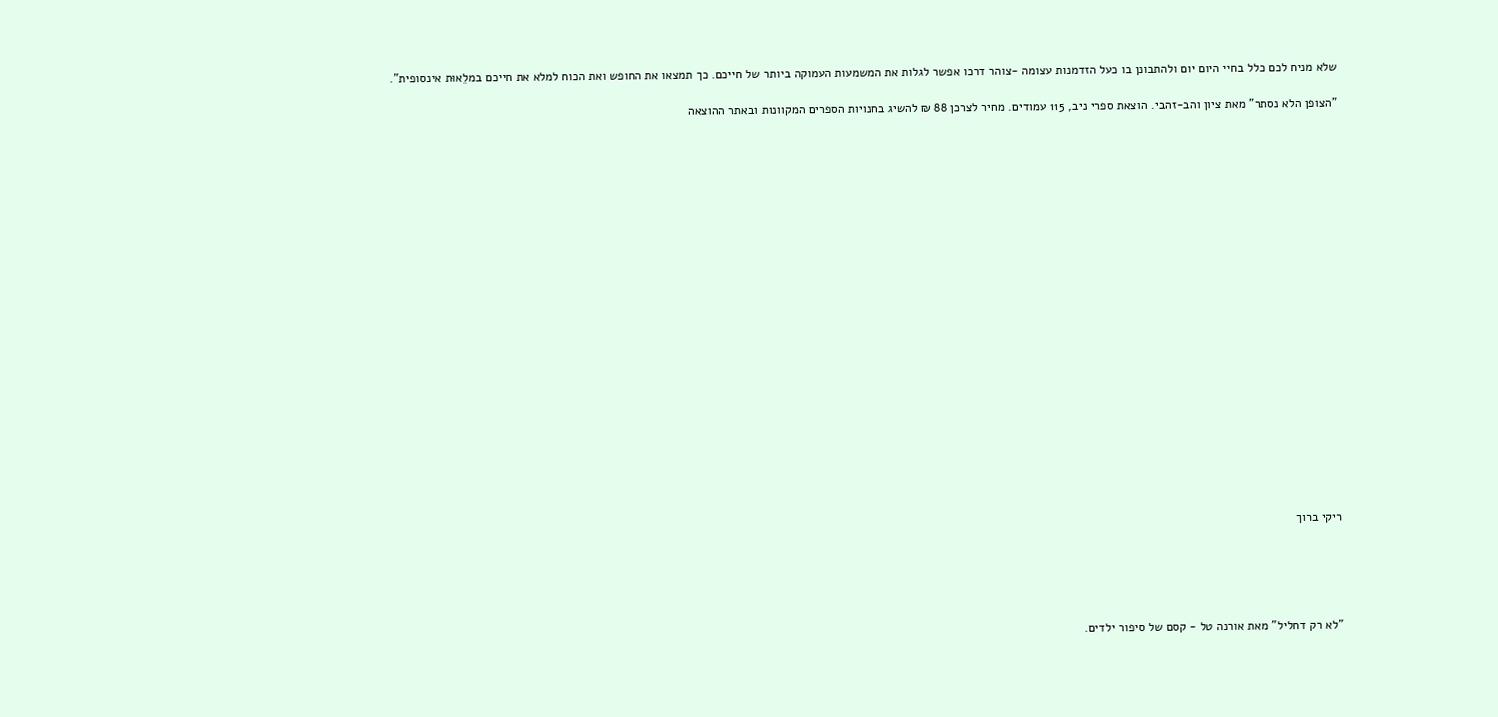שלא מניח לכם כלל בחיי היום יום ולהתבונן בו כעל הזדמנות עצומה -צוהר דרכו אפשר לגלות את המשמעות העמוקה ביותר של חייכם. כך תמצאו את החופש ואת הכוח למלא את חייכם במלֵאוּת אינסופית".

"הצופן הלא נסתר" מאת ציון והב-זהבי. הוצאת ספרי ניב, 115 עמודים. מחיר לצרכן 88 ₪ להשיג בחנויות הספרים המקוונות ובאתר ההוצאה






















ריקי ברוך





"לא רק דחליל" מאת אורנה טל - קסם של סיפור ילדים.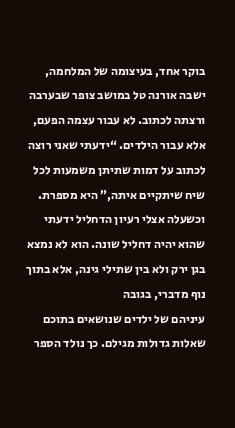בוקר אחד, בעיצומה של המלחמה, ישבה אורנה טל במושב צופר שבערבה ורצתה לכתוב. לא עבור עצמה הפעם, אלא עבור הילדים. “ידעתי שאני רוצה לכתוב על דמות שתיתן משמעות לכל שיח שיתקיים איתה,” היא מספרת. וכשעלה אצלי רעיון הדחליל ידעתי שהוא יהיה דחליל שונה. הוא לא נמצא בגן ירק ולא בין שתילי גינה, אלא בתוך נוף מדברי, בגובה
עיניהם של ילדים שנושאים בתוכם שאלות גדולות מגילם. כך נולד הספר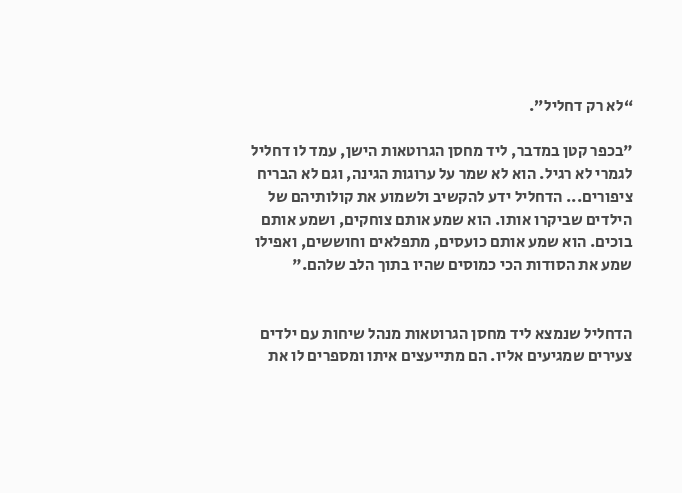“לא רק דחליל”.

"בכפר קטן במדבר, ליד מחסן הגרוטאות הישן, עמד לו דחליל לגמרי לא רגיל. הוא לא שמר על ערוגות הגינה, וגם לא הבריח ציפורים... הדחליל ידע להקשיב ולשמוע את קולותיהם של הילדים שביקרו אותו. הוא שמע אותם צוחקים, ושמע אותם בוכים. הוא שמע אותם כועסים, מתפלאים וחוששים, ואפילו שמע את הסודות הכי כמוסים שהיו בתוך הלב שלהם."


הדחליל שנמצא ליד מחסן הגרוטאות מנהל שיחות עם ילדים צעירים שמגיעים אליו. הם מתייעצים איתו ומספרים לו את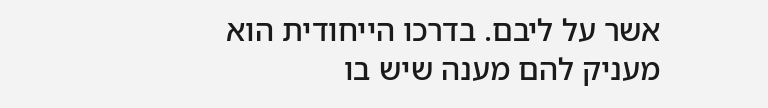אשר על ליבם. בדרכו הייחודית הוא מעניק להם מענה שיש בו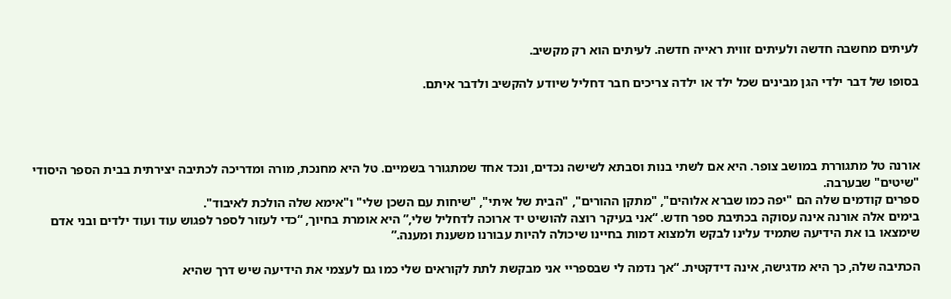לעיתים מחשבה חדשה ולעיתים זווית ראייה חדשה. לעיתים הוא רק מקשיב.

בסופו של דבר ילדי הגן מבינים שכל ילד או ילדה צריכים חבר דחליל שיודע להקשיב ולדבר איתם.




אורנה טל מתגוררת במושב צופר. היא אם לשתי בנות וסבתא לשישה נכדים, ונכד אחד שמתגורר בשמיים. טל היא מחנכת, מורה ומדריכה לכתיבה יצירתית בבית הספר היסודי "שיטים" שבערבה.
ספרים קודמים שלה הם "יפה כמו שברא אלוהים", "מתקן ההורים", "הבית של איתי", "שיחות עם השכן שלי" ו"אימא שלה הולכת לאיבוד".
בימים אלה אורנה אינה עסוקה בכתיבת ספר חדש. “אני בעיקר רוצה להושיט יד ארוכה לדחליל שלי,” היא אומרת בחיוך, “כדי לעזור לספר לפגוש עוד ועוד ילדים ובני אדם שימצאו בו את הידיעה שתמיד עלינו לבקש ולמצוא דמות בחיינו שיכולה להיות עבורנו משענת ומענה.”

הכתיבה שלה, כך היא מדגישה, אינה דידקטית. “אך נדמה לי שבספריי אני מבקשת לתת לקוראים שלי כמו גם לעצמי את הידיעה שיש דרך שהיא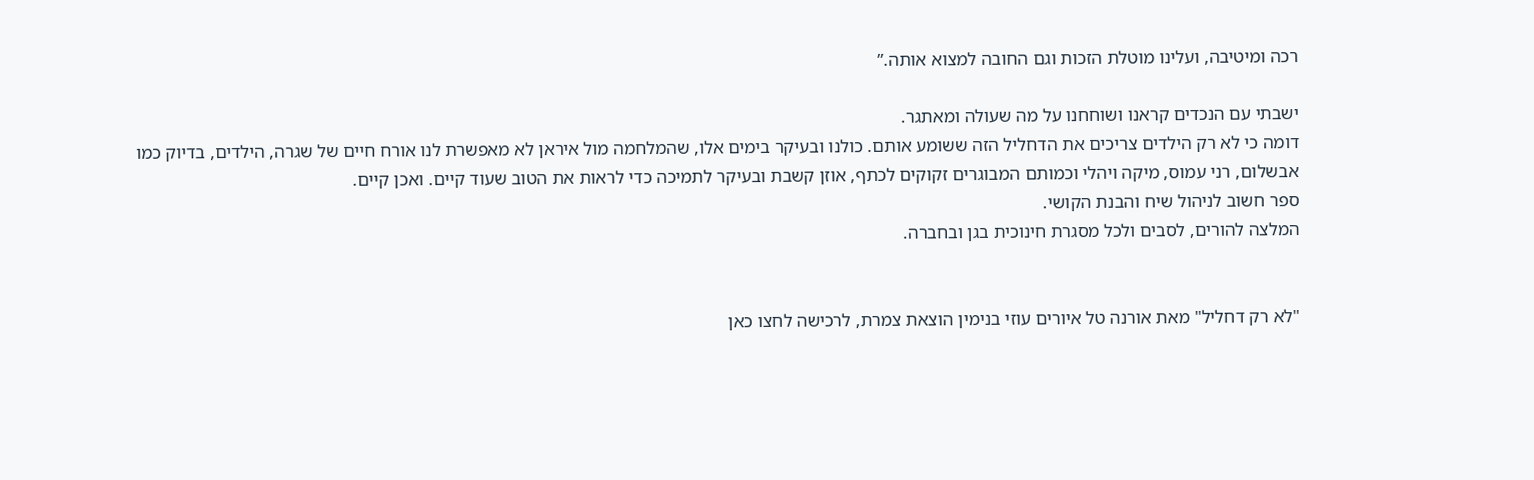רכה ומיטיבה, ועלינו מוטלת הזכות וגם החובה למצוא אותה.”

ישבתי עם הנכדים קראנו ושוחחנו על מה שעולה ומאתגר.
דומה כי לא רק הילדים צריכים את הדחליל הזה ששומע אותם. כולנו ובעיקר בימים אלו, שהמלחמה מול איראן לא מאפשרת לנו אורח חיים של שגרה, הילדים, בדיוק כמו אבשלום, רני עמוס, מיקה ויהלי וכמותם המבוגרים זקוקים לכתף, אוזן קשבת ובעיקר לתמיכה כדי לראות את הטוב שעוד קיים. ואכן קיים.
ספר חשוב לניהול שיח והבנת הקושי.
המלצה להורים, לסבים ולכל מסגרת חינוכית בגן ובחברה.


"לא רק דחליל" מאת אורנה טל איורים עוזי בנימין הוצאת צמרת, לרכישה לחצו כאן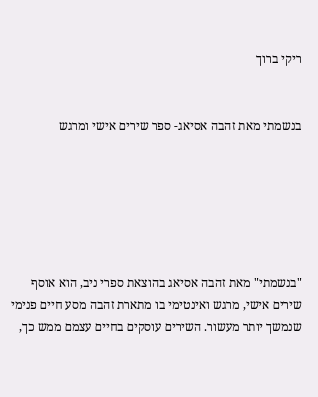ריקי ברוך


בנשמתי מאת זהבה אסיאג- ספר שירים אישי ומרגש






"בנשמתי" מאת זהבה אסיאג בהוצאת ספרי ניב, הוא אוסף שירים אישי, מרגש ואינטימי בו מתארת זהבה מסע חיים פנימי שנמשך יותר מעשור. השירים עוסקים בחיים עצמם ממש כך,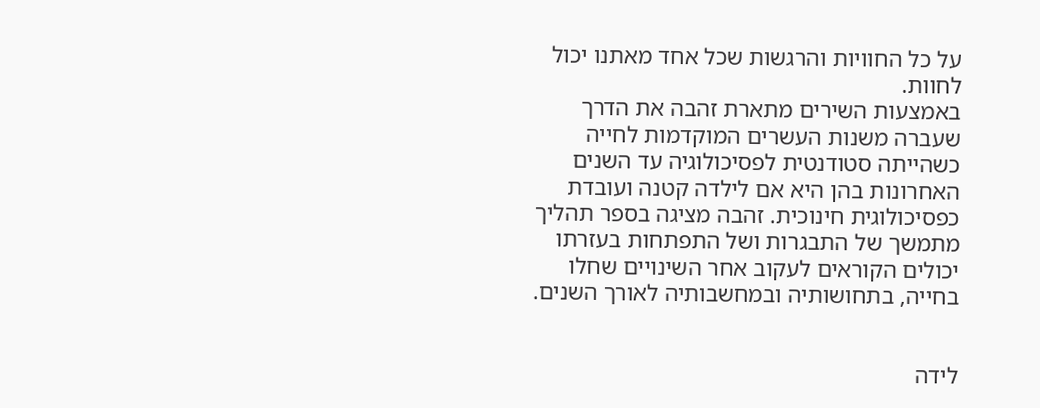על כל החוויות והרגשות שכל אחד מאתנו יכול לחוות.
באמצעות השירים מתארת זהבה את הדרך שעברה משנות העשרים המוקדמות לחייה כשהייתה סטודנטית לפסיכולוגיה עד השנים האחרונות בהן היא אם לילדה קטנה ועובדת כפסיכולוגית חינוכית. זהבה מציגה בספר תהליך מתמשך של התבגרות ושל התפתחות בעזרתו יכולים הקוראים לעקוב אחר השינויים שחלו בחייה, בתחושותיה ובמחשבותיה לאורך השנים.


לידה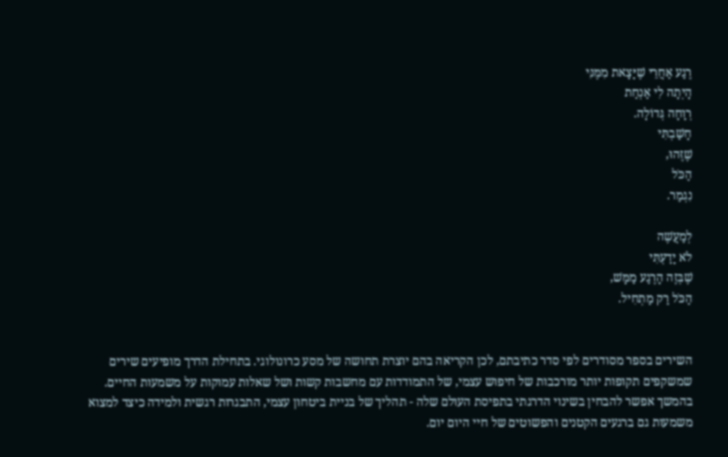רֶגַע אַחֲרֵי שֶׁיָּצָאת מִמֶּנִּי
הָיְתָה לִי אַנְחַת
רְוָחָה גְּדוֹלָה.
חָשַׁבְתִּי
שֶׁזֶּהוּ,
הַכֹּל
נִגְמַר.

לְמַעֲשֶׁה
לֹא יָדַעְתִּי
שֶׁבְּזֶה הָרֶגַע מַמָּשׁ,
הַכֹּל רַק מַתְחִיל.


השירים בספר מסודרים לפי סדר כתיבתם, לכן הקריאה בהם יוצרת תחושה של מסע כרונולוגי. בתחילת הדרך מופיעים שירים שמשקפים תקופות יותר מורכבות של חיפוש עצמי, של התמודדות עם מחשבות קשות ושל שאלות עמוקות על משמעות החיים. בהמשך אפשר להבחין בשינוי הדרגתי בתפיסת העולם שלה - תהליך של בניית ביטחון עצמי, התבגרות רגשית ולמידה כיצד למצוא משמעות גם ברגעים הקטנים והפשוטים של חיי היום יום.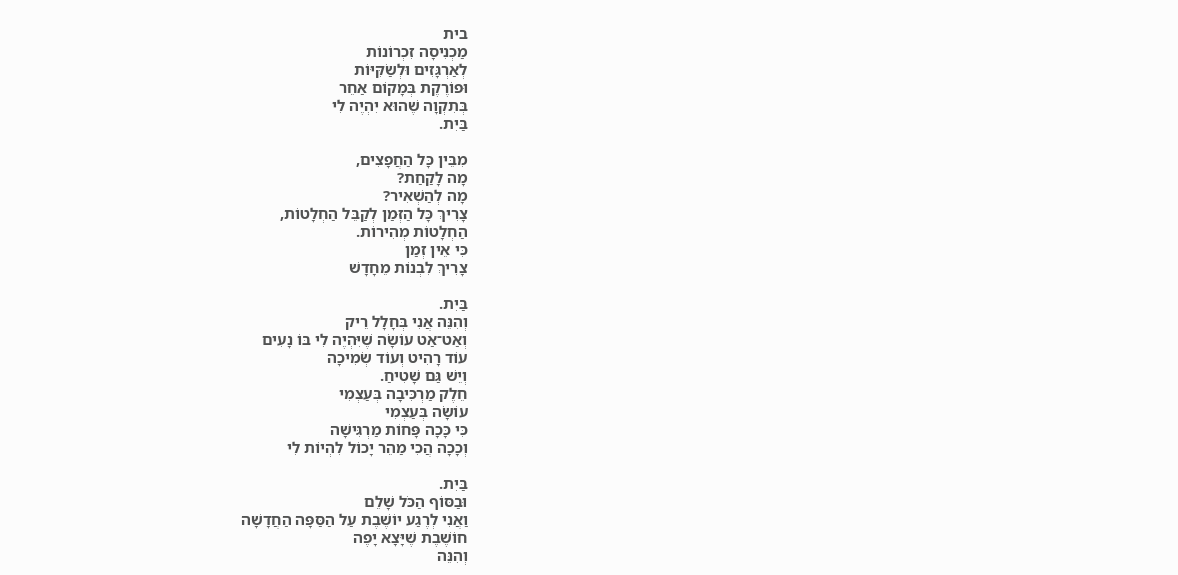בית
מַכְנִיסָה זִכְרוֹנוֹת
לְאַרְגָּזִים וּלְשַׂקִּיּוֹת
וּפוֹרֶקֶת בְּמָקוֹם אַחֵר
בְּתִקְוָה שֶׁהוּא יִהְיֶה לִי
בַּיִת.

מִבֵּין כָּל הַחֲפָצִים,
מָה לָקַחַת?
מָה לְהַשְׁאִיר?
צָרִיךְ כָּל הַזְּמַן לְקַבֵּל הַחְלָטוֹת,
הַחְלָטוֹת מְהִירוֹת.
כִּי אֵין זְמַן
צָרִיךְ לִבְנוֹת מֵחָדָשׁ

בַּיִת.
וְהִנֵּה אֲנִי בְּחָלָל רֵיק
וְאַט־אַט עוֹשָׂה שֶׁיִּהְיֶה לִי בּוֹ נָעִים
עוֹד רָהִיט וְעוֹד שְׂמִיכָה
וְיֵשׁ גַּם שָׁטִיחַ.
חֵלֶק מַרְכִּיבָה בְּעַצְמִי
עוֹשָׂה בְּעַצְמִי
כִּי כָּכָה פָּחוֹת מַרְגִּישָׁה
וְכָכָה הֲכִי מַהֵר יָכוֹל לִהְיוֹת לִי

בַּיִת.
וּבַסּוֹף הַכֹּל שָׁלֵם
וַאֲנִי לְרֶגַע יוֹשֶׁבֶת עַל הַסַּפָּה הַחֲדָשָׁה
חוֹשֶׁבֶת שֶׁיָּצָא יָפֶה
וְהִנֵּה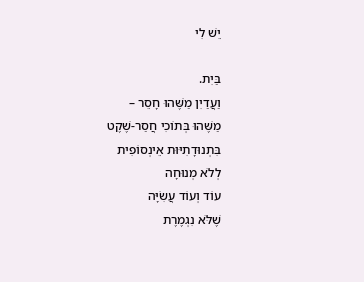יֵשׁ לִי

בַּיִת.
וַעֲדַיִן מַשֶּׁהוּ חָסֵר –
מַשֶּׁהוּ בְּתוֹכִי חֲסַר-שֶׁקֶט
בִּתְנוּדָתִיּוּת אֵינְסוֹפִית
לְלֹא מְנוּחָה
עוֹד וְעוֹד עֲשִׂיָּה
שֶׁלֹּא נִגְמֶרֶת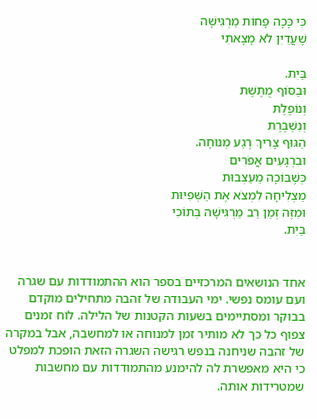כִּי כָּכָה פָּחוֹת מַרְגִּישָׁה
שֶׁעֲדַיִן לֹא מָצָאתִי

בַּיִת.
וּבַסּוֹף מֻתֶּשֶׁת
וְנוֹפֶלֶת
וְנִשְׁבֶּרֶת
הַגּוּף צָרִיךְ רֶגַע מְנוּחָה.
וּבִרְגָעִים אֲפֹרִים
כְּשֶׁבּוֹכָה מֵעַצְבוּת
מַצְלִיחָה לִמְצֹא אֶת הַשְּׁפִיּוּת
וּמִזֶּה זְמַן רַב מַרְגִּישָׁה בְּתוֹכִי
בַּיִת.


אחד הנושאים המרכזיים בספר הוא ההתמודדות עם שגרה ועם עומס נפשי. ימי העבודה של זהבה מתחילים מוקדם בבוקר ומסתיימים בשעות הקטנות של הלילה. לוח זמנים צפוף כל כך לא מותיר זמן למנוחה או למחשבה, אבל במקרה של זהבה שניחנה בנפש רגישה השגרה הזאת הופכת למפלט כי היא מאפשרת לה להימנע מהתמודדות עם מחשבות שמטרידות אותה.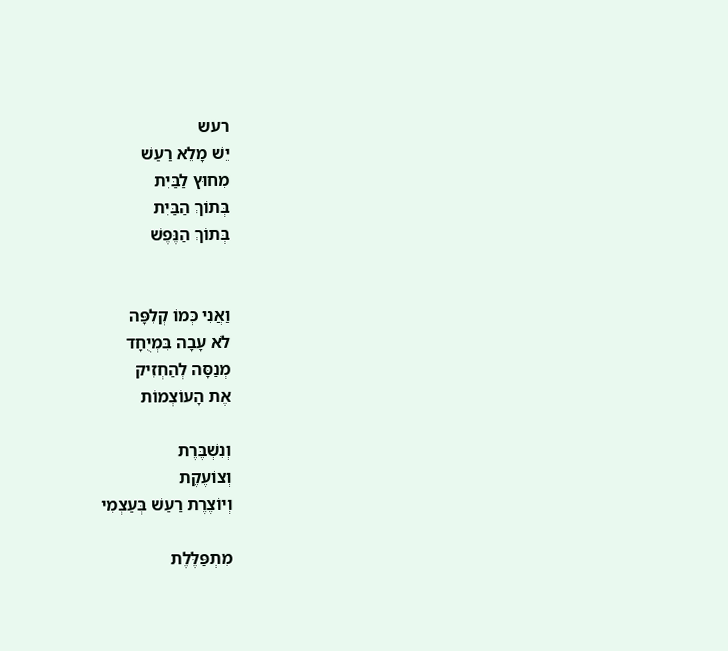רעש
יֵשׁ מָלֵא רַעַשׁ
מִחוּץ לַבַּיִת
בְּתוֹךְ הַבַּיִת
בְּתוֹךְ הַנֶּפֶשׁ


וַאֲנִי כְּמוֹ קְלִפָּה
לֹא עָבָה בִּמְיֻחָד
מְנַסָּה לְהַחְזִיק
אֶת הָעוֹצְמוֹת

וְנִשְׁבֶּרֶת
וְצוֹעֶקֶת
וְיוֹצֶרֶת רַעַשׁ בְּעַצְמִי

מִתְפַּלֶּלֶת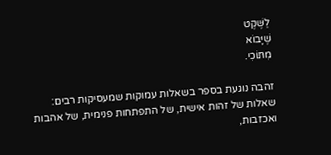לַשֶּׁקֶט
שֶׁיָּבוֹא
מִתּוֹכִי.

זהבה נוגעת בספר בשאלות עמוקות שמעסיקות רבים: שאלות של זהות אישית, של התפתחות פנימית, של אהבות ואכזבות,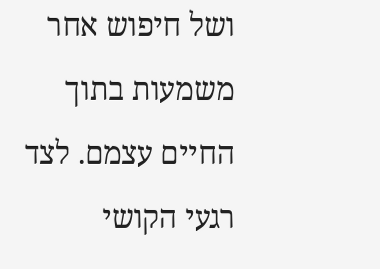ושל חיפוש אחר משמעות בתוך החיים עצמם. לצד רגעי הקושי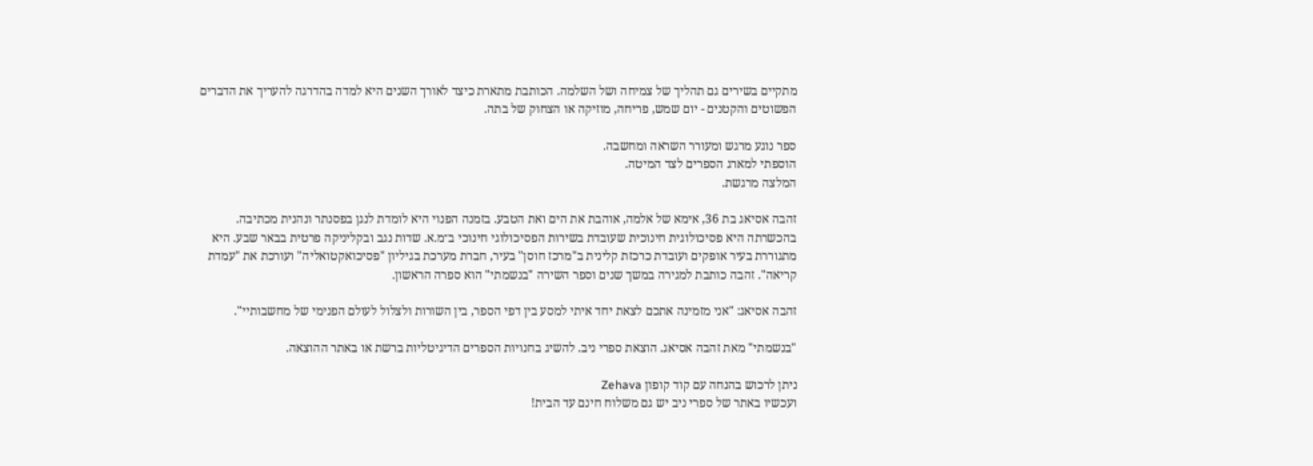מתקיים בשירים גם תהליך של צמיחה ושל השלמה. הכותבת מתארת כיצד לאורך השנים היא למדה בהדרגה להעריך את הדברים הפשוטים והקטנים - יום שמש, פריחה, מוזיקה או הצחוק של בתה.

ספר נוגע מרגש ומעורר השראה ומחשבה.
הוספתי למארג הספרים לצד המיטה.
המלצה מרגשת.

זהבה אסיאג בת 36, אימא של אלמה, אוהבת את הים ואת הטבע. בזמנה הפנוי היא לומדת לנגן בפסנתר ונהנית מכתיבה. בהכשרתה היא פסיכולוגית חינוכית שעובדת בשירות הפסיכולוגי חינוכי ב־מ.א. שדות נגב ובקליניקה פרטית בבאר שבע. היא מתגוררת בעיר אופקים ועובדת כרכזת קלינית ב"מרכז חוסן" בעיר, חברת מערכת בגיליון "פסיכואקטואליה" ועורכת את "עמדת קריאה". זהבה כותבת למגירה במשך שנים וספר השירה "בנשמתי" הוא ספרה הראשון.

זהבה אסיאג: "אני מזמינה אתכם לצאת יחד איתי למסע בין דפי הספר, בין השורות ולצלול לעולם הפנימי של מחשבותיי".

"בנשמתי" מאת זהבה אסיאג. הוצאת ספרי ניב. להשיג בחנויות הספרים הדיגיטליות ברשת או באתר ההוצאה.

ניתן לרכוש בהנחה עם קוד קופון Zehava
ועכשיו באתר של ספרי ניב יש גם משלוח חינם עד הבית!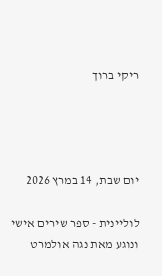ריקי ברוך




יום שבת, 14 במרץ 2026

לוליינית - ספר שירים אישי ונוגע מאת נגה אולמרט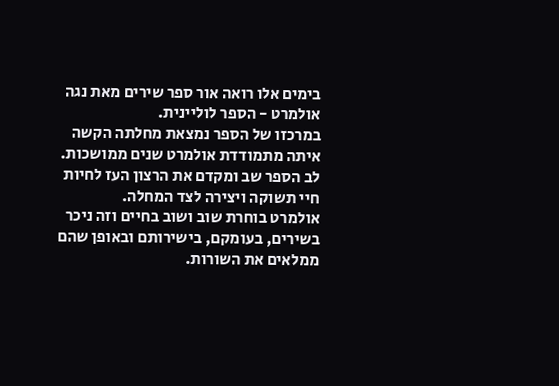בימים אלו רואה אור ספר שירים מאת נגה אולמרט - הספר לוליינית.
במרכזו של הספר נמצאת מחלתה הקשה איתה מתמודדת אולמרט שנים ממושכות.
לב הספר שב ומקדם את הרצון העז לחיות חיי תשוקה ויצירה לצד המחלה.
אולמרט בוחרת שוב ושוב בחיים וזה ניכר בשירים, בעומקם, בישירותם ובאופן שהם ממלאים את השורות.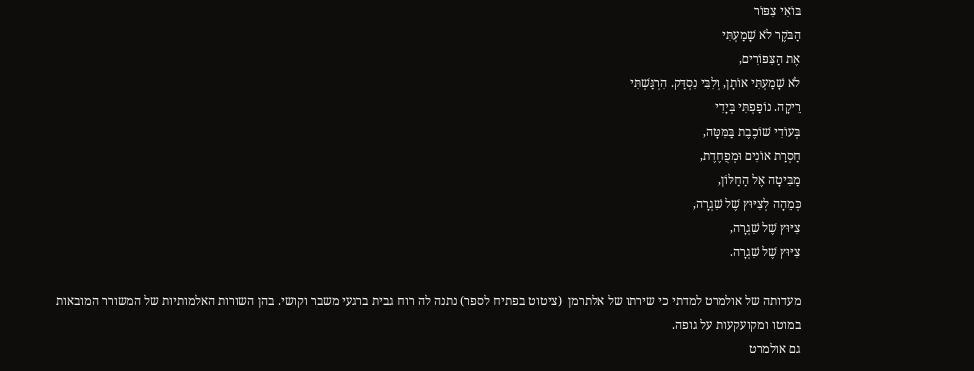בּוֹאִי צִפּוֹר
הַבֹּקֶר לֹא שָׁמַעְתִּי
אֶת הַצִּפּוֹרִים,
לֹא שָׁמַעְתִּי אוֹתָן, וְלִבִּי נִסְדַּק. הִרְגַּשְׁתִּי
רֵיקָה. נוֹפַפְתִּי בְּיָדִי
בְּעוֹדִי שׁוֹכֶבֶת בַּמִּטָּה,
חַסְרַת אוֹנִים וּמְפֻחֶדֶת,
מַבִּיטָה אֶל הַחַלּוֹן,
כְּמֵהָה לְצִיּוּץ שֶׁל שִׁגְרָה,
צִיּוּץ שֶׁל שִׁגְרָה,
צִיּוּץ שֶׁל שִׁגְרָה.

מעדותה של אולמרט למדתי כי שירתו של אלתרמן  (ציטוט בפתיח לספר) נתנה לה רוח גבית ברגעי משבר וקושי. בהן השורות האלמותיות של המשורר המובאות במוטו ומקועקעות על גופה.
גם אולמרט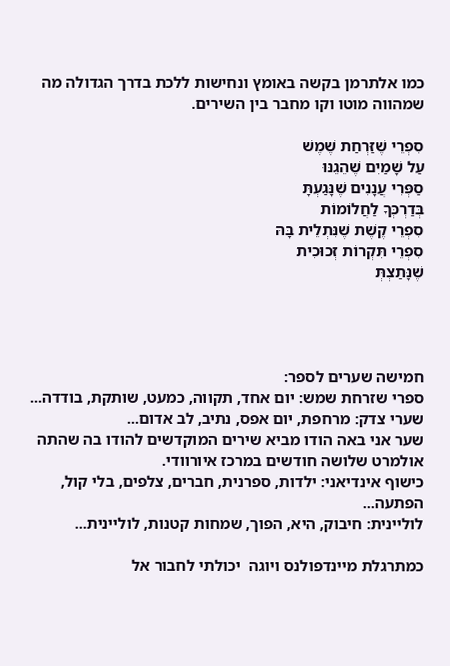כמו אלתרמן בקשה באומץ ונחישות ללכת בדרך הגדולה מה שמהווה מוטו וקו מחבר בין השירים.

סִפְרֵי שֶׁזַּרְחַת שֶׁמֶשׁ
עַל שָׁמַיִם שֶׁהֵגֵנּוּ
סַפְּרִי עֲנָנִים שֶׁנָּגַעְתָּ
בְּדַרְכְּךָ לַחֲלוֹמוֹת
סִפְרֵי קֶשֶׁת שֶׁנִּתְלֵית בָּהּ
סִפְרֵי תִּקְרוֹת זְכוּכִית
שֶׁנָּתַצְתְּ




חמישה שערים לספר:
ספרי שזרחת שמש: יום אחד, תקווה, כמעט, שותקת, בודדה...
שערי צדק: מרחפת, יום אפס, נתיב, לב אדום...
שער אני באה הודו מביא שירים המוקדשים להודו בה שהתה אולמרט שלושה חודשים במרכז איורוודי.
כישוף אינדיאני: ילדות, ספרנית, חברים, צלפים, בלי קול, הפתעה...
לוליינית: חיבוק, היא, הפוך, שמחות קטנות, לוליינית...

כמתרגלת מיינדפולנס ויוגה  יכולתי לחבור אל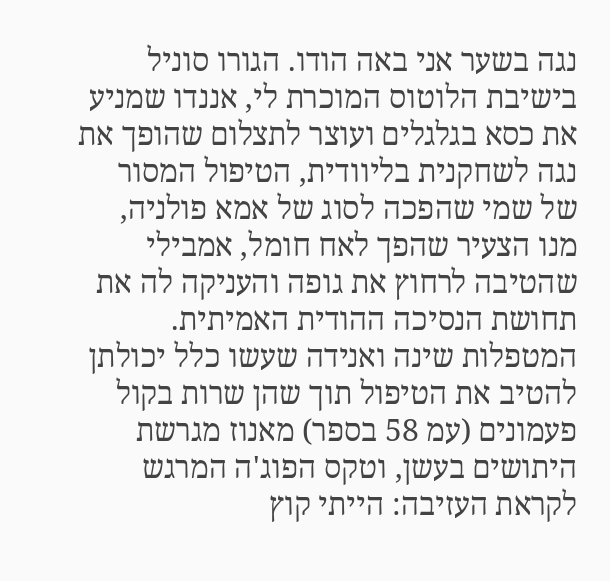נגה בשער אני באה הודו. הגורו סוניל בישיבת הלוטוס המוכרת לי, אננדו שמניע את כסא בגלגלים ועוצר לתצלום שהופך את נגה לשחקנית בליוודית, הטיפול המסור של שמי שהפכה לסוג של אמא פולניה, מנו הצעיר שהפך לאח חומל, אמבילי שהטיבה לרחוץ את גופה והעניקה לה את תחושת הנסיכה ההודית האמיתית. המטפלות שינה ואנידה שעשו כלל יכולתן להטיב את הטיפול תוך שהן שרות בקול פעמונים (עמ 58 בספר) מאנוז מגרשת היתושים בעשן, וטקס הפוג'ה המרגש לקראת העזיבה: הייתי קוץ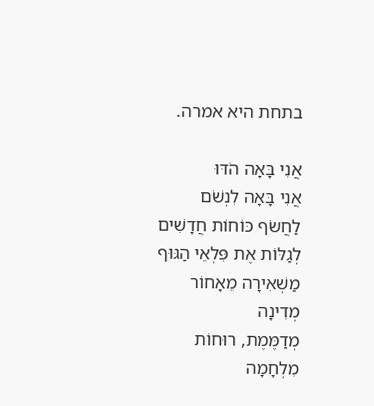בתחת היא אמרה.

אֲנִי בָּאָה הֹדּוּ
אֲנִי בָּאָה לִנְשֹׁם
לַחֲשֹׂף כּוֹחוֹת חֲדָשִׁים
לְגַלּוֹת אֶת פִּלְאֵי הַגּוּף
מַשְׁאִירָה מֵאָחוֹר מְדִינָה
מְדַמֶּמֶת, רוּחוֹת מִלְחָמָה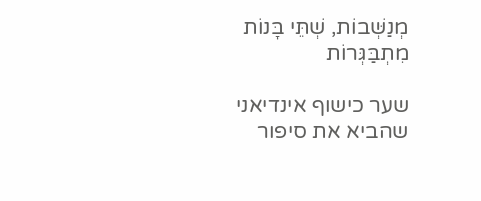מְנַשְּׁבוֹת, שְׁתֵּי בָּנוֹת מִתְבַּגְּרוֹת

שער כישוף אינדיאני שהביא את סיפור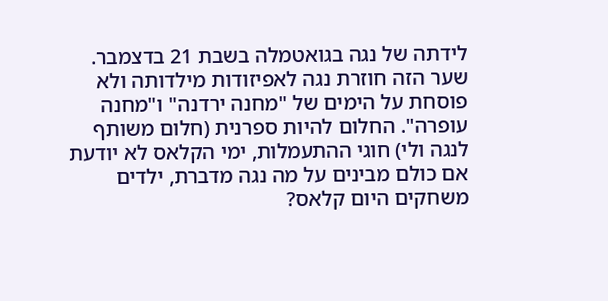לידתה של נגה בגואטמלה בשבת 21 בדצמבר. שער הזה חוזרת נגה לאפיזודות מילדותה ולא פוסחת על הימים של "מחנה ירדנה" ו"מחנה עופרה". החלום להיות ספרנית (חלום משותף לנגה ולי) חוגי ההתעמלות, ימי הקלאס לא יודעת אם כולם מבינים על מה נגה מדברת, ילדים משחקים היום קלאס?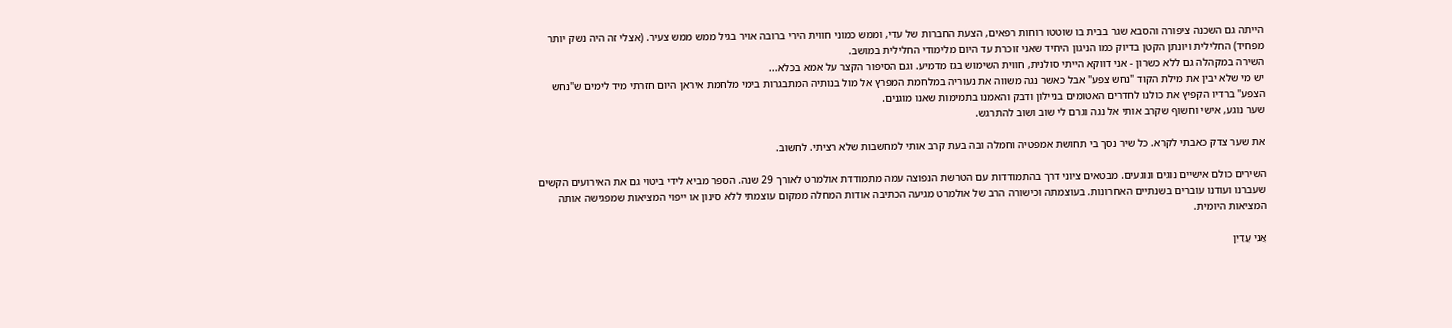הייתה גם השכנה ציפורה והסבא שגר בבית בו שוטטו רוחות רפאים, הצעת החברות של עדי, וממש כמוני חווית הירי ברובה אויר בגיל ממש ממש צעיר. (אצלי זה היה נשק יותר מפחיד) החלילית ויונתן הקטן בדיוק כמו הניגון היחיד שאני זוכרת עד היום מלימודי החלילית במושב.
השירה במקהלה גם ללא כשרון - אני דווקא הייתי סולנית, חווית השימוש בגז מדמיע. וגם הסיפור הקצר על אמא בכלא...
יש מי שלא יבין את מילת הקוד "נחש צפע" אבל כאשר נגה משווה את נעוריה במלחמת המפרץ אל מול בנותיה המתבגרות בימי מלחמת איראן היום חזרתי מיד לימים ש"נחש הצפע" ברדיו הקפיץ את כולנו לחדרים האטומים בניילון ודבק והאמנו בתמימות שאנו מוגנים.
שער נוגע, אישי וחשוף שקרב אותי אל נגה וגרם לי שוב ושוב להתרגש.

את שער צדק כאבתי לקרא. כל שיר נסך בי תחושת אמפטיה וחמלה ובה בעת קרב אותי למחשבות שלא רציתי. לחשוב.

השירים כולם אישיים נוגים ונוגעים. מבטאים ציוני דרך בהתמודדות עם הטרשת הנפוצה עמה מתמודדת אולמרט לאורך 29 שנה. הספר מביא לידי ביטוי גם את האירועים הקשים שעברנו ועודנו עוברים בשנתיים האחרונות. בעוצמתה וכישורה הרב של אולמרט מגיעה הכתיבה אודות המחלה ממקום עוצמתי ללא סינון או ייפוי המציאות שמפגישה אותה המציאות היומית.

אֲנִי עֲדַיִן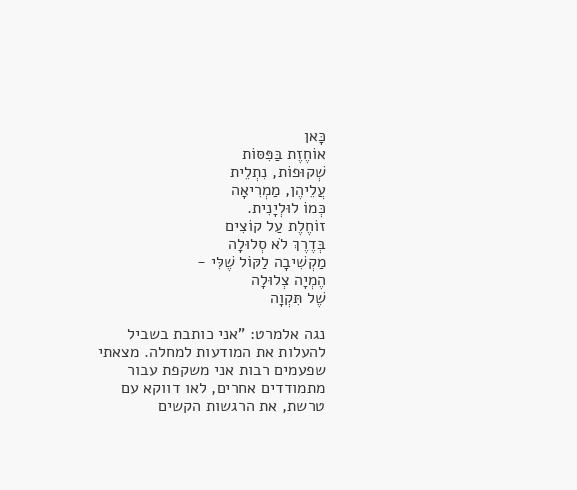כָּאן
אוֹחֶזֶת בַּפִּסּוֹת
שְׁקוּפוֹת, נִתְלֵית
עֲלֵיהֶן, מַמְרִיאָה
כְּמוֹ לוּלְיָנִית.
זוֹחֶלֶת עַל קוֹצִים
בְּדֶרֶךְ לֹא סְלוּלָה
מַקְשִׁיבָה לַקּוֹל שֶׁלִּי -
הֶמְיָה צְלוּלָה
שֶׁל תִּקְוָה

נגה אלמרט: "אני כותבת בשביל להעלות את המודעות למחלה. מצאתי שפעמים רבות אני משקפת עבור מתמודדים אחרים, לאו דווקא עם טרשת, את הרגשות הקשים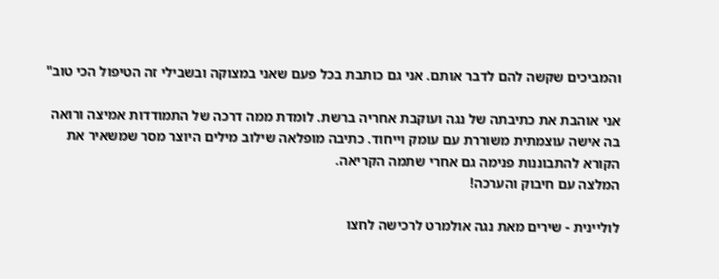והמביכים שקשה להם לדבר אותם. אני גם כותבת בכל פעם שאני במצוקה ובשבילי זה הטיפול הכי טוב"

אני אוהבת את כתיבתה של נגה ועוקבת אחריה ברשת. לומדת ממה דרכה של התמודדות אמיצה ורואה בה אישה עוצמתית משוררת עם עומק וייחוד. כתיבה מופלאה שילוב מילים היוצר מסר שמשאיר את הקורא להתבוננות פנימה גם אחרי שתמה הקריאה.
המלצה עם חיבוק והערכה!

לוליינית - שירים מאת נגה אולמרט לרכישה לחצו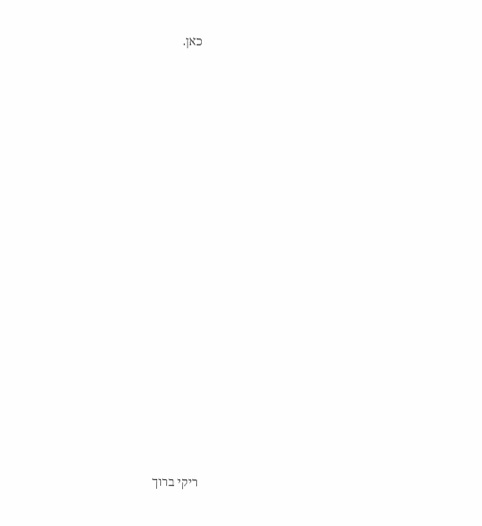כאן.






















ריקי ברוך